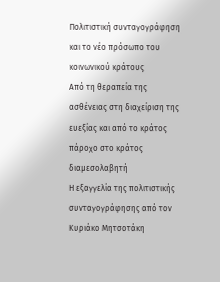Πολιτιστική συνταγογράφηση και το νέο πρόσωπο του κοινωνικού κράτους
Από τη θεραπεία της ασθένειας στη διαχείριση της ευεξίας και από το κράτος πάροχο στο κράτος διαμεσολαβητή
Η εξαγγελία της πολιτιστικής συνταγογράφησης από τον Κυριάκο Μητσοτάκη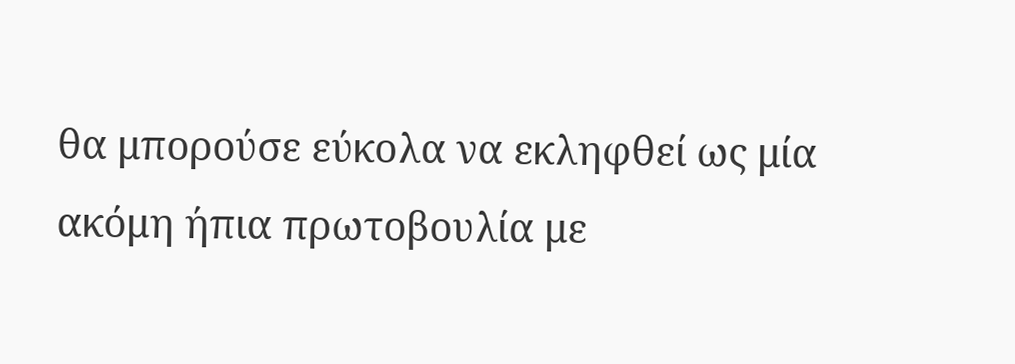θα μπορούσε εύκολα να εκληφθεί ως μία ακόμη ήπια πρωτοβουλία με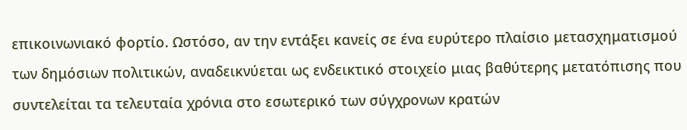επικοινωνιακό φορτίο. Ωστόσο, αν την εντάξει κανείς σε ένα ευρύτερο πλαίσιο μετασχηματισμού των δημόσιων πολιτικών, αναδεικνύεται ως ενδεικτικό στοιχείο μιας βαθύτερης μετατόπισης που συντελείται τα τελευταία χρόνια στο εσωτερικό των σύγχρονων κρατών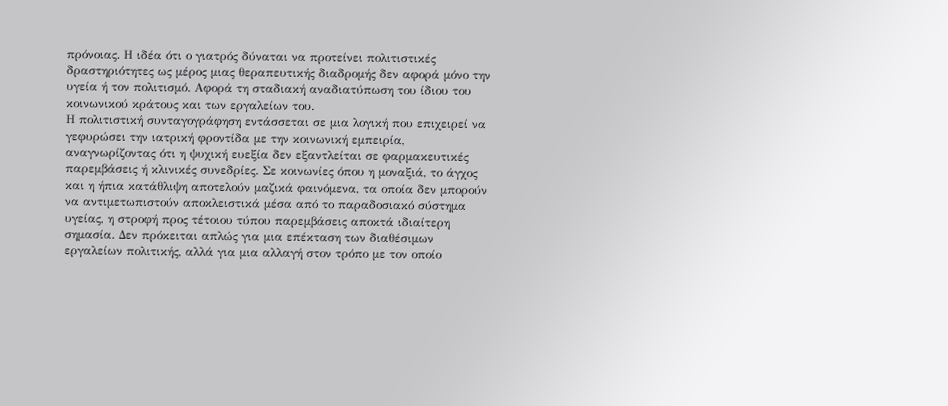πρόνοιας. Η ιδέα ότι ο γιατρός δύναται να προτείνει πολιτιστικές δραστηριότητες ως μέρος μιας θεραπευτικής διαδρομής δεν αφορά μόνο την υγεία ή τον πολιτισμό. Αφορά τη σταδιακή αναδιατύπωση του ίδιου του κοινωνικού κράτους και των εργαλείων του.
Η πολιτιστική συνταγογράφηση εντάσσεται σε μια λογική που επιχειρεί να γεφυρώσει την ιατρική φροντίδα με την κοινωνική εμπειρία, αναγνωρίζοντας ότι η ψυχική ευεξία δεν εξαντλείται σε φαρμακευτικές παρεμβάσεις ή κλινικές συνεδρίες. Σε κοινωνίες όπου η μοναξιά, το άγχος και η ήπια κατάθλιψη αποτελούν μαζικά φαινόμενα, τα οποία δεν μπορούν να αντιμετωπιστούν αποκλειστικά μέσα από το παραδοσιακό σύστημα υγείας, η στροφή προς τέτοιου τύπου παρεμβάσεις αποκτά ιδιαίτερη σημασία. Δεν πρόκειται απλώς για μια επέκταση των διαθέσιμων εργαλείων πολιτικής, αλλά για μια αλλαγή στον τρόπο με τον οποίο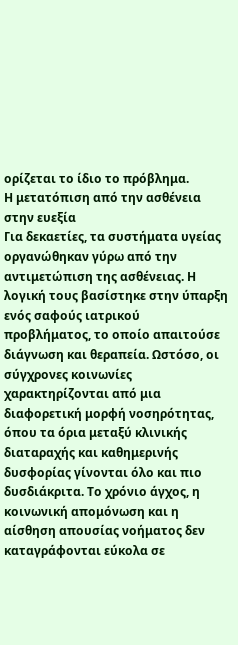ορίζεται το ίδιο το πρόβλημα.
Η μετατόπιση από την ασθένεια στην ευεξία
Για δεκαετίες, τα συστήματα υγείας οργανώθηκαν γύρω από την αντιμετώπιση της ασθένειας. Η λογική τους βασίστηκε στην ύπαρξη ενός σαφούς ιατρικού προβλήματος, το οποίο απαιτούσε διάγνωση και θεραπεία. Ωστόσο, οι σύγχρονες κοινωνίες χαρακτηρίζονται από μια διαφορετική μορφή νοσηρότητας, όπου τα όρια μεταξύ κλινικής διαταραχής και καθημερινής δυσφορίας γίνονται όλο και πιο δυσδιάκριτα. Το χρόνιο άγχος, η κοινωνική απομόνωση και η αίσθηση απουσίας νοήματος δεν καταγράφονται εύκολα σε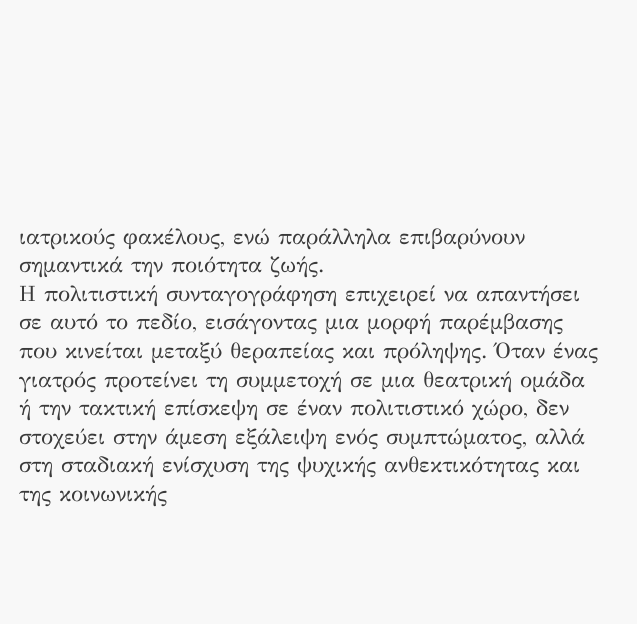ιατρικούς φακέλους, ενώ παράλληλα επιβαρύνουν σημαντικά την ποιότητα ζωής.
Η πολιτιστική συνταγογράφηση επιχειρεί να απαντήσει σε αυτό το πεδίο, εισάγοντας μια μορφή παρέμβασης που κινείται μεταξύ θεραπείας και πρόληψης. Όταν ένας γιατρός προτείνει τη συμμετοχή σε μια θεατρική ομάδα ή την τακτική επίσκεψη σε έναν πολιτιστικό χώρο, δεν στοχεύει στην άμεση εξάλειψη ενός συμπτώματος, αλλά στη σταδιακή ενίσχυση της ψυχικής ανθεκτικότητας και της κοινωνικής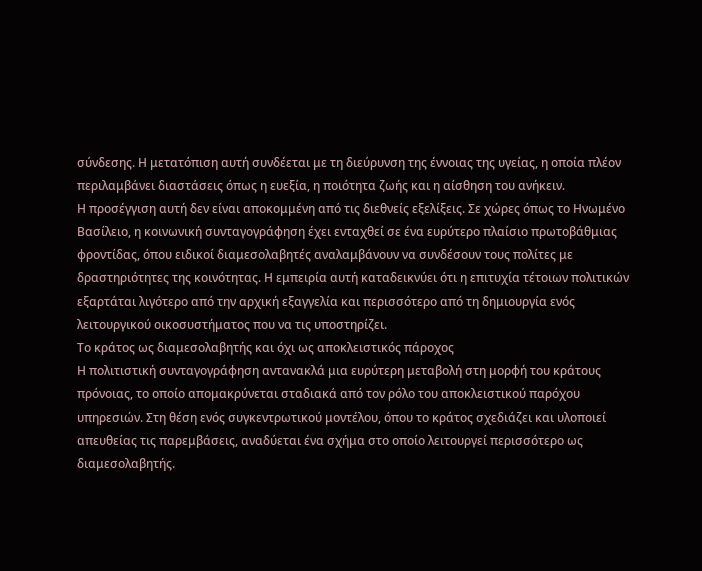σύνδεσης. Η μετατόπιση αυτή συνδέεται με τη διεύρυνση της έννοιας της υγείας, η οποία πλέον περιλαμβάνει διαστάσεις όπως η ευεξία, η ποιότητα ζωής και η αίσθηση του ανήκειν.
Η προσέγγιση αυτή δεν είναι αποκομμένη από τις διεθνείς εξελίξεις. Σε χώρες όπως το Ηνωμένο Βασίλειο, η κοινωνική συνταγογράφηση έχει ενταχθεί σε ένα ευρύτερο πλαίσιο πρωτοβάθμιας φροντίδας, όπου ειδικοί διαμεσολαβητές αναλαμβάνουν να συνδέσουν τους πολίτες με δραστηριότητες της κοινότητας. Η εμπειρία αυτή καταδεικνύει ότι η επιτυχία τέτοιων πολιτικών εξαρτάται λιγότερο από την αρχική εξαγγελία και περισσότερο από τη δημιουργία ενός λειτουργικού οικοσυστήματος που να τις υποστηρίζει.
Το κράτος ως διαμεσολαβητής και όχι ως αποκλειστικός πάροχος
Η πολιτιστική συνταγογράφηση αντανακλά μια ευρύτερη μεταβολή στη μορφή του κράτους πρόνοιας, το οποίο απομακρύνεται σταδιακά από τον ρόλο του αποκλειστικού παρόχου υπηρεσιών. Στη θέση ενός συγκεντρωτικού μοντέλου, όπου το κράτος σχεδιάζει και υλοποιεί απευθείας τις παρεμβάσεις, αναδύεται ένα σχήμα στο οποίο λειτουργεί περισσότερο ως διαμεσολαβητής.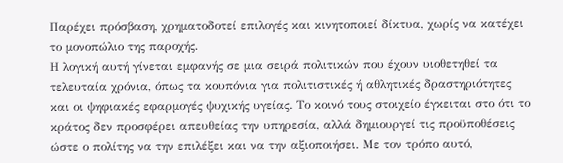Παρέχει πρόσβαση, χρηματοδοτεί επιλογές και κινητοποιεί δίκτυα, χωρίς να κατέχει το μονοπώλιο της παροχής.
Η λογική αυτή γίνεται εμφανής σε μια σειρά πολιτικών που έχουν υιοθετηθεί τα τελευταία χρόνια, όπως τα κουπόνια για πολιτιστικές ή αθλητικές δραστηριότητες και οι ψηφιακές εφαρμογές ψυχικής υγείας. Το κοινό τους στοιχείο έγκειται στο ότι το κράτος δεν προσφέρει απευθείας την υπηρεσία, αλλά δημιουργεί τις προϋποθέσεις ώστε ο πολίτης να την επιλέξει και να την αξιοποιήσει. Με τον τρόπο αυτό,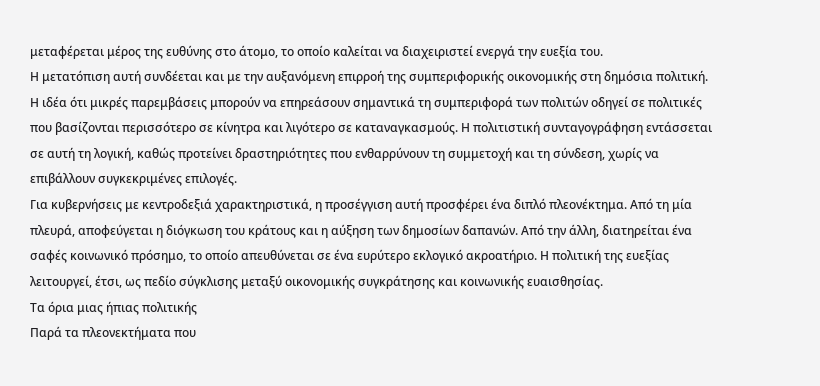μεταφέρεται μέρος της ευθύνης στο άτομο, το οποίο καλείται να διαχειριστεί ενεργά την ευεξία του.
Η μετατόπιση αυτή συνδέεται και με την αυξανόμενη επιρροή της συμπεριφορικής οικονομικής στη δημόσια πολιτική. Η ιδέα ότι μικρές παρεμβάσεις μπορούν να επηρεάσουν σημαντικά τη συμπεριφορά των πολιτών οδηγεί σε πολιτικές που βασίζονται περισσότερο σε κίνητρα και λιγότερο σε καταναγκασμούς. Η πολιτιστική συνταγογράφηση εντάσσεται σε αυτή τη λογική, καθώς προτείνει δραστηριότητες που ενθαρρύνουν τη συμμετοχή και τη σύνδεση, χωρίς να επιβάλλουν συγκεκριμένες επιλογές.
Για κυβερνήσεις με κεντροδεξιά χαρακτηριστικά, η προσέγγιση αυτή προσφέρει ένα διπλό πλεονέκτημα. Από τη μία πλευρά, αποφεύγεται η διόγκωση του κράτους και η αύξηση των δημοσίων δαπανών. Από την άλλη, διατηρείται ένα σαφές κοινωνικό πρόσημο, το οποίο απευθύνεται σε ένα ευρύτερο εκλογικό ακροατήριο. Η πολιτική της ευεξίας λειτουργεί, έτσι, ως πεδίο σύγκλισης μεταξύ οικονομικής συγκράτησης και κοινωνικής ευαισθησίας.
Τα όρια μιας ήπιας πολιτικής
Παρά τα πλεονεκτήματα που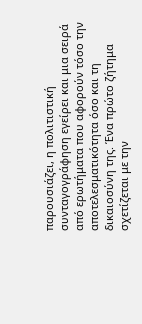παρουσιάζει, η πολιτιστική συνταγογράφηση εγείρει και μια σειρά από ερωτήματα που αφορούν τόσο την αποτελεσματικότητα όσο και τη δικαιοσύνη της. Ένα πρώτο ζήτημα σχετίζεται με την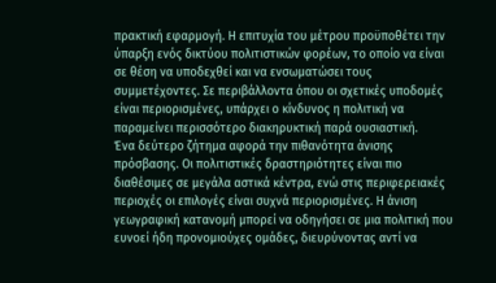πρακτική εφαρμογή. Η επιτυχία του μέτρου προϋποθέτει την ύπαρξη ενός δικτύου πολιτιστικών φορέων, το οποίο να είναι σε θέση να υποδεχθεί και να ενσωματώσει τους συμμετέχοντες. Σε περιβάλλοντα όπου οι σχετικές υποδομές είναι περιορισμένες, υπάρχει ο κίνδυνος η πολιτική να παραμείνει περισσότερο διακηρυκτική παρά ουσιαστική.
Ένα δεύτερο ζήτημα αφορά την πιθανότητα άνισης πρόσβασης. Οι πολιτιστικές δραστηριότητες είναι πιο διαθέσιμες σε μεγάλα αστικά κέντρα, ενώ στις περιφερειακές περιοχές οι επιλογές είναι συχνά περιορισμένες. Η άνιση γεωγραφική κατανομή μπορεί να οδηγήσει σε μια πολιτική που ευνοεί ήδη προνομιούχες ομάδες, διευρύνοντας αντί να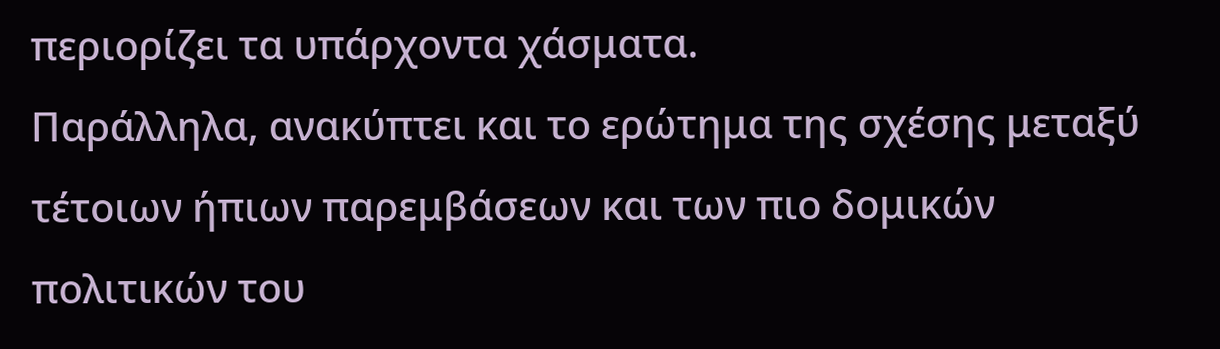περιορίζει τα υπάρχοντα χάσματα.
Παράλληλα, ανακύπτει και το ερώτημα της σχέσης μεταξύ τέτοιων ήπιων παρεμβάσεων και των πιο δομικών πολιτικών του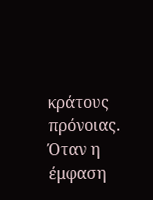κράτους πρόνοιας. Όταν η έμφαση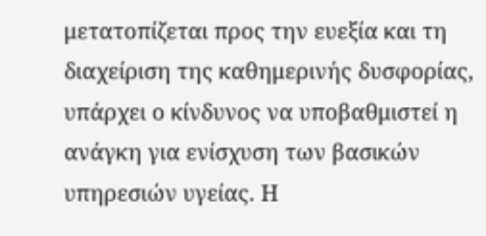μετατοπίζεται προς την ευεξία και τη διαχείριση της καθημερινής δυσφορίας, υπάρχει ο κίνδυνος να υποβαθμιστεί η ανάγκη για ενίσχυση των βασικών υπηρεσιών υγείας. Η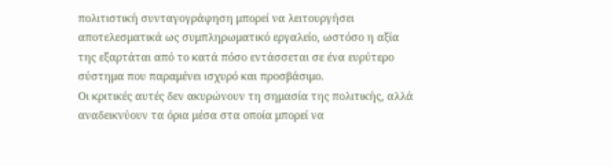πολιτιστική συνταγογράφηση μπορεί να λειτουργήσει αποτελεσματικά ως συμπληρωματικό εργαλείο, ωστόσο η αξία της εξαρτάται από το κατά πόσο εντάσσεται σε ένα ευρύτερο σύστημα που παραμένει ισχυρό και προσβάσιμο.
Οι κριτικές αυτές δεν ακυρώνουν τη σημασία της πολιτικής, αλλά αναδεικνύουν τα όρια μέσα στα οποία μπορεί να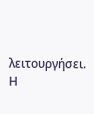λειτουργήσει. Η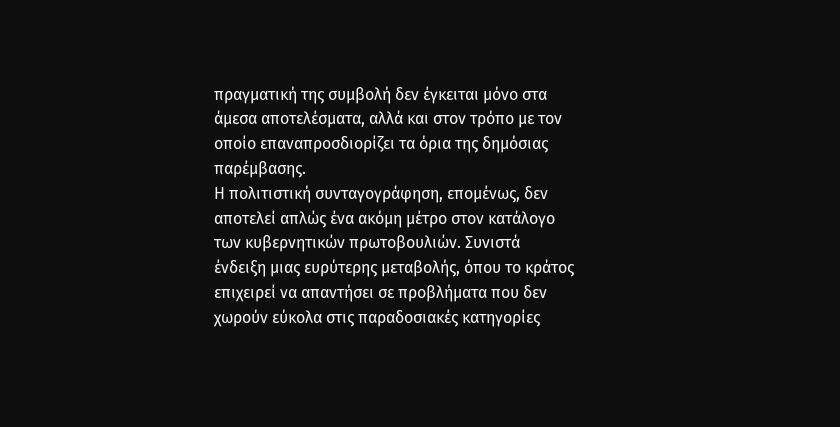πραγματική της συμβολή δεν έγκειται μόνο στα άμεσα αποτελέσματα, αλλά και στον τρόπο με τον οποίο επαναπροσδιορίζει τα όρια της δημόσιας παρέμβασης.
Η πολιτιστική συνταγογράφηση, επομένως, δεν αποτελεί απλώς ένα ακόμη μέτρο στον κατάλογο των κυβερνητικών πρωτοβουλιών. Συνιστά ένδειξη μιας ευρύτερης μεταβολής, όπου το κράτος επιχειρεί να απαντήσει σε προβλήματα που δεν χωρούν εύκολα στις παραδοσιακές κατηγορίες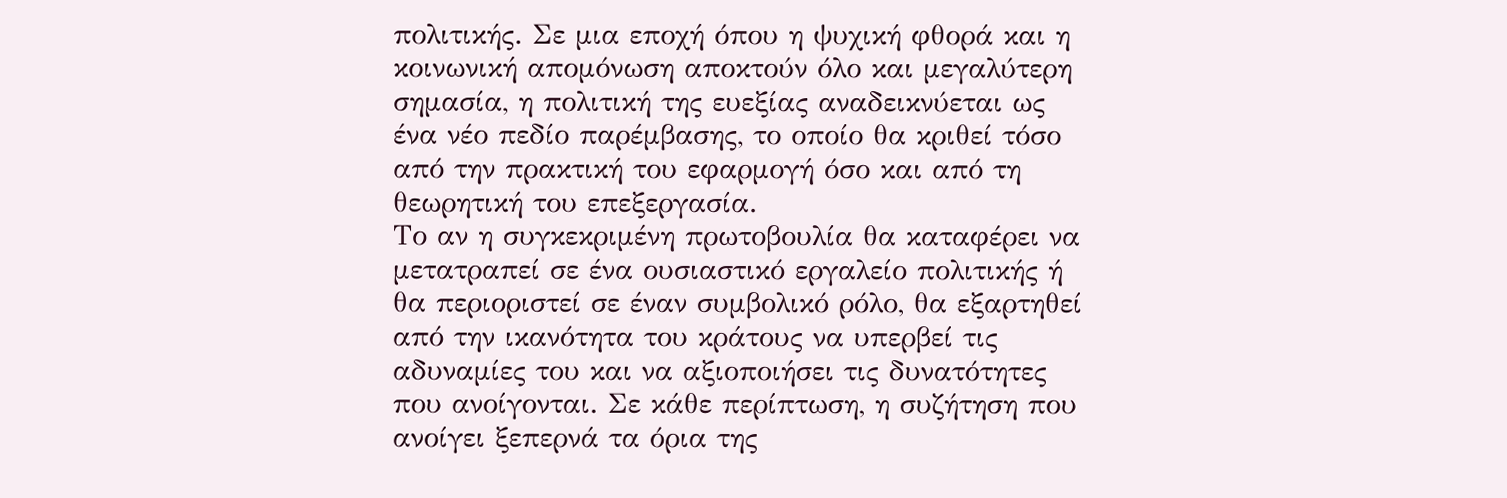πολιτικής. Σε μια εποχή όπου η ψυχική φθορά και η κοινωνική απομόνωση αποκτούν όλο και μεγαλύτερη σημασία, η πολιτική της ευεξίας αναδεικνύεται ως ένα νέο πεδίο παρέμβασης, το οποίο θα κριθεί τόσο από την πρακτική του εφαρμογή όσο και από τη θεωρητική του επεξεργασία.
Το αν η συγκεκριμένη πρωτοβουλία θα καταφέρει να μετατραπεί σε ένα ουσιαστικό εργαλείο πολιτικής ή θα περιοριστεί σε έναν συμβολικό ρόλο, θα εξαρτηθεί από την ικανότητα του κράτους να υπερβεί τις αδυναμίες του και να αξιοποιήσει τις δυνατότητες που ανοίγονται. Σε κάθε περίπτωση, η συζήτηση που ανοίγει ξεπερνά τα όρια της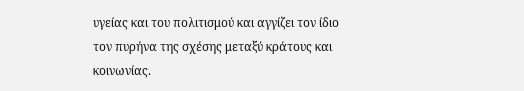υγείας και του πολιτισμού και αγγίζει τον ίδιο τον πυρήνα της σχέσης μεταξύ κράτους και κοινωνίας.